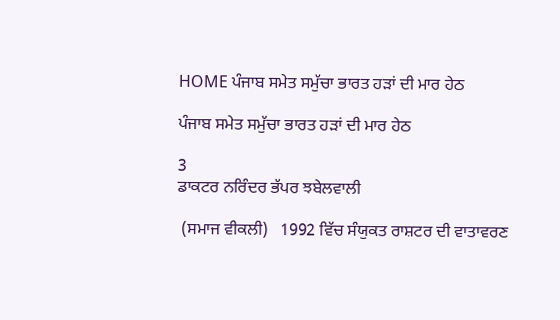HOME ਪੰਜਾਬ ਸਮੇਤ ਸਮੁੱਚਾ ਭਾਰਤ ਹੜਾਂ ਦੀ ਮਾਰ ਹੇਠ

ਪੰਜਾਬ ਸਮੇਤ ਸਮੁੱਚਾ ਭਾਰਤ ਹੜਾਂ ਦੀ ਮਾਰ ਹੇਠ

3
ਡਾਕਟਰ ਨਰਿੰਦਰ ਭੱਪਰ ਝਬੇਲਵਾਲੀ

 (ਸਮਾਜ ਵੀਕਲੀ)   1992 ਵਿੱਚ ਸੰਯੁਕਤ ਰਾਸ਼ਟਰ ਦੀ ਵਾਤਾਵਰਣ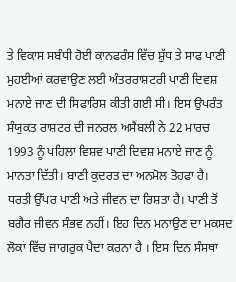ਤੇ ਵਿਕਾਸ ਸਬੰਧੀ ਹੋਈ ਕਾਨਫਰੰਸ ਵਿੱਚ ਸ਼ੁੱਧ ਤੇ ਸਾਫ ਪਾਣੀ ਮੁਹਈਆਂ ਕਰਵਾਉਣ ਲਈ ਅੰਤਰਰਾਸ਼ਟਰੀ ਪਾਣੀ ਦਿਵਸ਼ ਮਨਾਏ ਜਾਣ ਦੀ ਸਿਫਾਰਿਸ਼ ਕੀਤੀ ਗਈ ਸੀ। ਇਸ ਉਪਰੰਤ ਸੰਯੁਕਤ ਰਾਸ਼ਟਰ ਦੀ ਜਨਰਲ ਅਸੈਂਬਲੀ ਨੇ 22 ਮਾਰਚ 1993 ਨੂੰ ਪਹਿਲਾ ਵਿਸ਼ਵ ਪਾਣੀ ਦਿਵਸ਼ ਮਨਾਏ ਜਾਣ ਨੂੰ ਮਾਨਤਾ ਦਿੱਤੀ। ਬਾਣੀ ਕੁਦਰਤ ਦਾ ਅਨਮੋਲ ਤੋਹਫਾ ਹੈ। ਧਰਤੀ ਉੱਪਰ ਪਾਣੀ ਅਤੇ ਜੀਵਨ ਦਾ ਰਿਸ਼ਤਾ ਹੈ। ਪਾਣੀ ਤੋਂ ਬਗੈਰ ਜੀਵਨ ਸੰਭਵ ਨਹੀਂ। ਇਹ ਦਿਨ ਮਨਾਉਣ ਦਾ ਮਕਸਦ ਲੋਕਾਂ ਵਿੱਚ ਜਾਗਰੁਕ ਪੈਦਾ ਕਰਨਾ ਹੈ । ਇਸ ਦਿਨ ਸੰਸਥਾ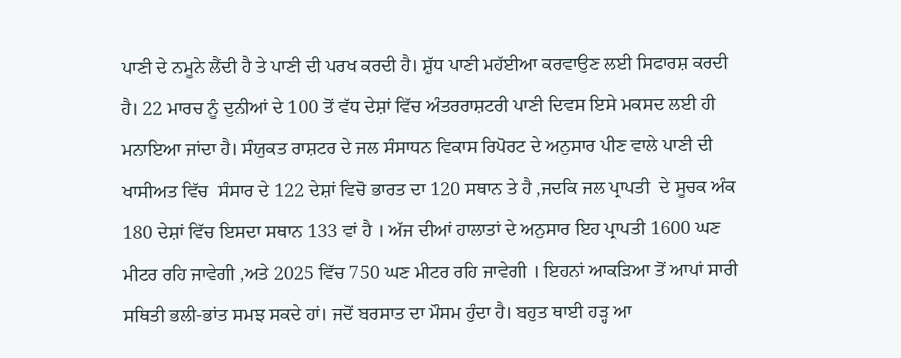ਪਾਣੀ ਦੇ ਨਮੂਨੇ ਲੈਂਦੀ ਹੈ ਤੇ ਪਾਣੀ ਦੀ ਪਰਖ ਕਰਦੀ ਹੈ। ਸ਼ੁੱਧ ਪਾਣੀ ਮਹੱਈਆ ਕਰਵਾਉਣ ਲਈ ਸਿਫਾਰਸ਼ ਕਰਦੀ ਹੈ। 22 ਮਾਰਚ ਨੂੰ ਦੁਨੀਆਂ ਦੇ 100 ਤੋਂ ਵੱਧ ਦੇਸ਼ਾਂ ਵਿੱਚ ਅੰਤਰਰਾਸ਼ਟਰੀ ਪਾਣੀ ਦਿਵਸ ਇਸੇ ਮਕਸਦ ਲਈ ਹੀ ਮਨਾਇਆ ਜਾਂਦਾ ਹੈ। ਸੰਯੁਕਤ ਰਾਸ਼ਟਰ ਦੇ ਜਲ ਸੰਸਾਧਨ ਵਿਕਾਸ ਰਿਪੋਰਟ ਦੇ ਅਨੁਸਾਰ ਪੀਣ ਵਾਲੇ ਪਾਣੀ ਦੀ ਖਾਸੀਅਤ ਵਿੱਚ  ਸੰਸਾਰ ਦੇ 122 ਦੇਸ਼ਾਂ ਵਿਚੋ ਭਾਰਤ ਦਾ 120 ਸਥਾਨ ਤੇ ਹੈ ,ਜਦਕਿ ਜਲ ਪ੍ਰਾਪਤੀ  ਦੇ ਸੂਚਕ ਅੰਕ 180 ਦੇਸ਼ਾਂ ਵਿੱਚ ਇਸਦਾ ਸਥਾਨ 133 ਵਾਂ ਹੈ । ਅੱਜ ਦੀਆਂ ਹਾਲਾਤਾਂ ਦੇ ਅਨੁਸਾਰ ਇਹ ਪ੍ਰਾਪਤੀ 1600 ਘਣ ਮੀਟਰ ਰਹਿ ਜਾਵੇਗੀ ,ਅਤੇ 2025 ਵਿੱਚ 750 ਘਣ ਮੀਟਰ ਰਹਿ ਜਾਵੇਗੀ । ਇਹਨਾਂ ਆਕੜਿਆ ਤੋਂ ਆਪਾਂ ਸਾਰੀ ਸਥਿਤੀ ਭਲੀ-ਭਾਂਤ ਸਮਝ ਸਕਦੇ ਹਾਂ। ਜਦੋਂ ਬਰਸਾਤ ਦਾ ਮੌਸਮ ਹੁੰਦਾ ਹੈ। ਬਹੁਤ ਥਾਈ ਹੜ੍ਹ ਆ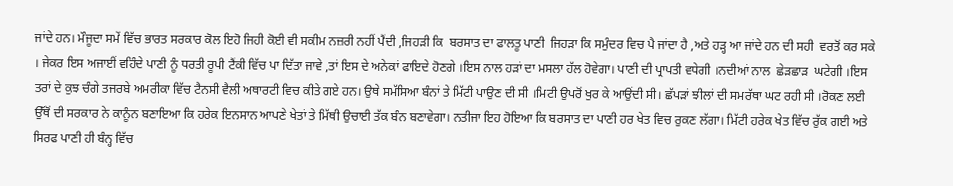ਜਾਂਦੇ ਹਨ। ਮੌਜੂਦਾ ਸਮੇਂ ਵਿੱਚ ਭਾਰਤ ਸਰਕਾਰ ਕੋਲ ਇਹੋ ਜਿਹੀ ਕੋਈ ਵੀ ਸਕੀਮ ਨਜ਼ਰੀ ਨਹੀਂ ਪੈਂਦੀ ,ਜਿਹੜੀ ਕਿ  ਬਰਸਾਤ ਦਾ ਫਾਲਤੂ ਪਾਣੀ  ਜਿਹੜਾ ਕਿ ਸਮੁੰਦਰ ਵਿਚ ਪੈ ਜਾਂਦਾ ਹੈ ,ਅਤੇ ਹੜ੍ਹ ਆ ਜਾਂਦੇ ਹਨ ਦੀ ਸਹੀ  ਵਰਤੋਂ ਕਰ ਸਕੇ । ਜੇਕਰ ਇਸ ਅਜਾਈਂ ਵਹਿੰਦੇ ਪਾਣੀ ਨੂੰ ਧਰਤੀ ਰੂਪੀ ਟੈਂਕੀ ਵਿੱਚ ਪਾ ਦਿੱਤਾ ਜਾਵੇ ,ਤਾਂ ਇਸ ਦੇ ਅਨੇਕਾਂ ਫਾਇਦੇ ਹੋਣਗੇ ।ਇਸ ਨਾਲ ਹੜਾਂ ਦਾ ਮਸਲਾ ਹੱਲ ਹੋਵੇਗਾ। ਪਾਣੀ ਦੀ ਪ੍ਰਾਪਤੀ ਵਧੇਗੀ ।ਨਦੀਆਂ ਨਾਲ  ਛੇੜਛਾੜ  ਘਟੇਗੀ ।ਇਸ ਤਰਾਂ ਦੇ ਕੁਝ ਚੰਗੇ ਤਜਰਬੇ ਅਮਰੀਕਾ ਵਿੱਚ ਟੈਨਸੀ ਵੈਲੀ ਅਥਾਰਟੀ ਵਿਚ ਕੀਤੇ ਗਏ ਹਨ। ਉਥੇ ਸਮੱਸਿਆ ਬੰਨਾਂ ਤੇ ਮਿੱਟੀ ਪਾਉਣ ਦੀ ਸੀ ।ਮਿਟੀ ਉਪਰੋਂ ਖੁਰ ਕੇ ਆਉਂਦੀ ਸੀ। ਛੱਪੜਾਂ ਝੀਲਾਂ ਦੀ ਸਮਰੱਥਾ ਘਟ ਰਹੀ ਸੀ ।ਰੋਕਣ ਲਈ ਉੱਥੋਂ ਦੀ ਸਰਕਾਰ ਨੇ ਕਾਨੂੰਨ ਬਣਾਇਆ ਕਿ ਹਰੇਕ ਇਨਸਾਨ ਆਪਣੇ ਖੇਤਾਂ ਤੇ ਮਿੱਥੀ ਉਚਾਈ ਤੱਕ ਬੰਨ ਬਣਾਵੇਗਾ। ਨਤੀਜਾ ਇਹ ਹੋਇਆ ਕਿ ਬਰਸਾਤ ਦਾ ਪਾਣੀ ਹਰ ਖੇਤ ਵਿਚ ਰੁਕਣ ਲੱਗਾ। ਮਿੱਟੀ ਹਰੇਕ ਖੇਤ ਵਿੱਚ ਰੁੱਕ ਗਈ ਅਤੇ ਸਿਰਫ ਪਾਣੀ ਹੀ ਬੰਨ੍ਹ ਵਿੱਚ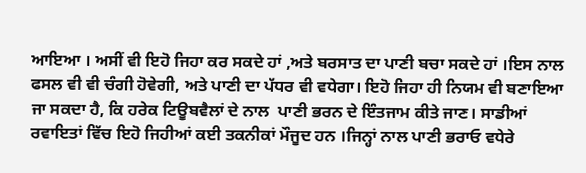ਆਇਆ । ਅਸੀਂ ਵੀ ਇਹੋ ਜਿਹਾ ਕਰ ਸਕਦੇ ਹਾਂ ,ਅਤੇ ਬਰਸਾਤ ਦਾ ਪਾਣੀ ਬਚਾ ਸਕਦੇ ਹਾਂ ।ਇਸ ਨਾਲ ਫਸਲ ਵੀ ਵੀ ਚੰਗੀ ਹੋਵੇਗੀ, ਅਤੇ ਪਾਣੀ ਦਾ ਪੱਧਰ ਵੀ ਵਧੇਗਾ। ਇਹੋ ਜਿਹਾ ਹੀ ਨਿਯਮ ਵੀ ਬਣਾਇਆ ਜਾ ਸਕਦਾ ਹੈ, ਕਿ ਹਰੇਕ ਟਿਊਬਵੈਲਾਂ ਦੇ ਨਾਲ  ਪਾਣੀ ਭਰਨ ਦੇ ਇੰਤਜਾਮ ਕੀਤੇ ਜਾਣ। ਸਾਡੀਆਂ ਰਵਾਇਤਾਂ ਵਿੱਚ ਇਹੋ ਜਿਹੀਆਂ ਕਈ ਤਕਨੀਕਾਂ ਮੌਜੂਦ ਹਨ ।ਜਿਨ੍ਹਾਂ ਨਾਲ ਪਾਣੀ ਭਰਾਓ ਵਧੇਰੇ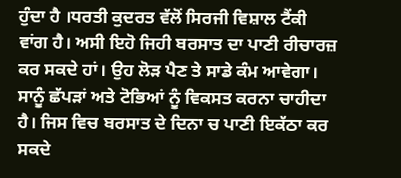ਹੁੰਦਾ ਹੈ ।ਧਰਤੀ ਕੁਦਰਤ ਵੱਲੋਂ ਸਿਰਜੀ ਵਿਸ਼ਾਲ ਟੈਂਕੀ ਵਾਂਗ ਹੈ। ਅਸੀ ਇਹੋ ਜਿਹੀ ਬਰਸਾਤ ਦਾ ਪਾਣੀ ਰੀਚਾਰਜ਼ ਕਰ ਸਕਦੇ ਹਾਂ। ਉਹ ਲੋੜ ਪੈਣ ਤੇ ਸਾਡੇ ਕੰਮ ਆਵੇਗਾ। ਸਾਨੂੰ ਛੱਪੜਾਂ ਅਤੇ ਟੋਭਿਆਂ ਨੂੰ ਵਿਕਸਤ ਕਰਨਾ ਚਾਹੀਦਾ ਹੈ। ਜਿਸ ਵਿਚ ਬਰਸਾਤ ਦੇ ਦਿਨਾ ਚ ਪਾਣੀ ਇਕੱਠਾ ਕਰ ਸਕਦੇ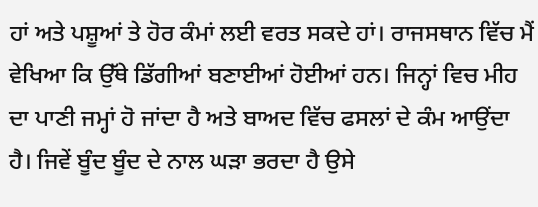ਹਾਂ ਅਤੇ ਪਸ਼ੂਆਂ ਤੇ ਹੋਰ ਕੰਮਾਂ ਲਈ ਵਰਤ ਸਕਦੇ ਹਾਂ। ਰਾਜਸਥਾਨ ਵਿੱਚ ਮੈਂ ਵੇਖਿਆ ਕਿ ਉੱਥੇ ਡਿੱਗੀਆਂ ਬਣਾਈਆਂ ਹੋਈਆਂ ਹਨ। ਜਿਨ੍ਹਾਂ ਵਿਚ ਮੀਹ ਦਾ ਪਾਣੀ ਜਮ੍ਹਾਂ ਹੋ ਜਾਂਦਾ ਹੈ ਅਤੇ ਬਾਅਦ ਵਿੱਚ ਫਸਲਾਂ ਦੇ ਕੰਮ ਆਉਂਦਾ ਹੈ। ਜਿਵੇਂ ਬੂੰਦ ਬੂੰਦ ਦੇ ਨਾਲ ਘੜਾ ਭਰਦਾ ਹੈ ਉਸੇ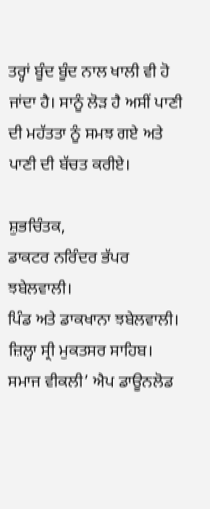ਤਰ੍ਹਾਂ ਬੂੰਦ ਬੂੰਦ ਨਾਲ ਖਾਲੀ ਵੀ ਹੋ ਜਾਂਦਾ ਹੈ। ਸਾਨੂੰ ਲੋੜ ਹੈ ਅਸੀਂ ਪਾਣੀ ਦੀ ਮਹੱਤਤਾ ਨੂੰ ਸਮਝ ਗਏ ਅਤੇ ਪਾਣੀ ਦੀ ਬੱਚਤ ਕਰੀਏ।

ਸ਼ੁਭਚਿੰਤਕ,
ਡਾਕਟਰ ਨਰਿੰਦਰ ਭੱਪਰ ਝਬੇਲਵਾਲੀ।
ਪਿੰਡ ਅਤੇ ਡਾਕਖਾਨਾ ਝਬੇਲਵਾਲੀ।
ਜ਼ਿਲ੍ਹਾ ਸ੍ਰੀ ਮੁਕਤਸਰ ਸਾਹਿਬ।
ਸਮਾਜ ਵੀਕਲੀ’ ਐਪ ਡਾਊਨਲੋਡ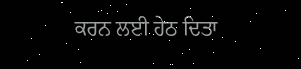ਕਰਨ ਲਈ ਹੇਠ ਦਿਤਾ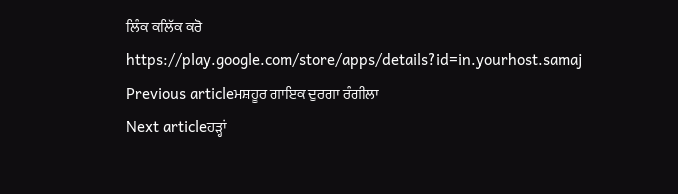ਲਿੰਕ ਕਲਿੱਕ ਕਰੋ
https://play.google.com/store/apps/details?id=in.yourhost.samaj
Previous articleਮਸ਼ਹੂਰ ਗਾਇਕ ਦੁਰਗਾ ਰੰਗੀਲਾ
Next articleਹੜ੍ਹਾਂ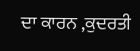ਦਾ ਕਾਰਨ ,ਕੁਦਰਤੀ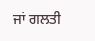ਜਾਂ ਗਲਤੀ